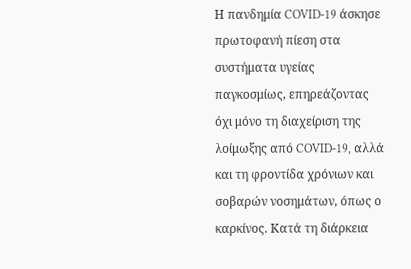Η πανδημία COVID-19 άσκησε πρωτοφανή πίεση στα συστήματα υγείας παγκοσμίως, επηρεάζοντας όχι μόνο τη διαχείριση της λοίμωξης από COVID-19, αλλά και τη φροντίδα χρόνιων και σοβαρών νοσημάτων, όπως ο καρκίνος. Κατά τη διάρκεια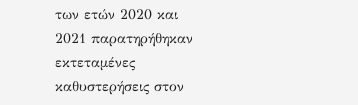των ετών 2020 και 2021 παρατηρήθηκαν εκτεταμένες καθυστερήσεις στον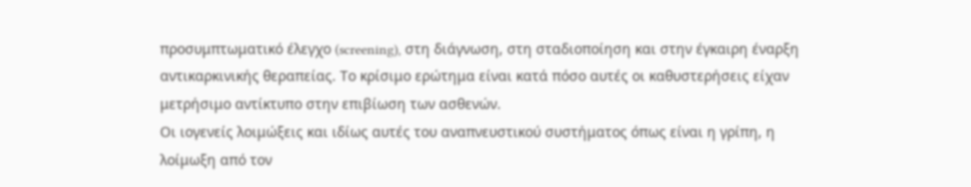προσυμπτωματικό έλεγχο (screening), στη διάγνωση, στη σταδιοποίηση και στην έγκαιρη έναρξη αντικαρκινικής θεραπείας. Το κρίσιμο ερώτημα είναι κατά πόσο αυτές οι καθυστερήσεις είχαν μετρήσιμο αντίκτυπο στην επιβίωση των ασθενών.
Οι ιογενείς λοιμώξεις και ιδίως αυτές του αναπνευστικού συστήματος όπως είναι η γρίπη, η λοίμωξη από τον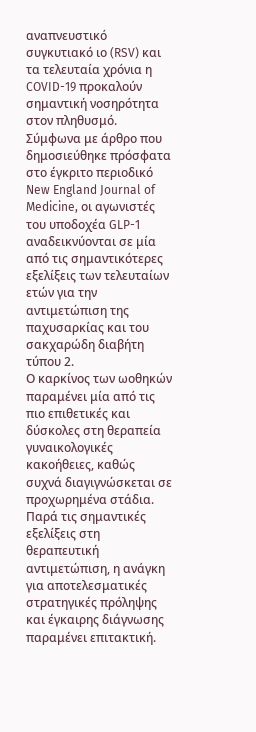αναπνευστικό συγκυτιακό ιο (RSV) και τα τελευταία χρόνια η COVID-19 προκαλούν σημαντική νοσηρότητα στον πληθυσμό.
Σύμφωνα με άρθρο που δημοσιεύθηκε πρόσφατα στο έγκριτο περιοδικό New England Journal of Medicine, οι αγωνιστές του υποδοχέα GLP-1 αναδεικνύονται σε μία από τις σημαντικότερες εξελίξεις των τελευταίων ετών για την αντιμετώπιση της παχυσαρκίας και του σακχαρώδη διαβήτη τύπου 2.
Ο καρκίνος των ωοθηκών παραμένει μία από τις πιο επιθετικές και δύσκολες στη θεραπεία γυναικολογικές κακοήθειες, καθώς συχνά διαγιγνώσκεται σε προχωρημένα στάδια. Παρά τις σημαντικές εξελίξεις στη θεραπευτική αντιμετώπιση, η ανάγκη για αποτελεσματικές στρατηγικές πρόληψης και έγκαιρης διάγνωσης παραμένει επιτακτική.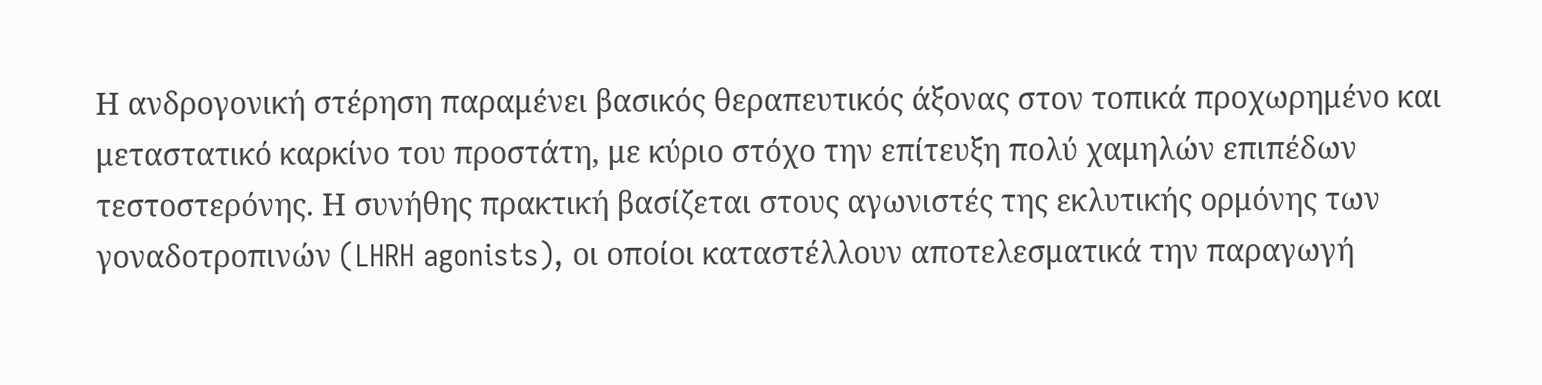Η ανδρογονική στέρηση παραμένει βασικός θεραπευτικός άξονας στον τοπικά προχωρημένο και μεταστατικό καρκίνο του προστάτη, με κύριο στόχο την επίτευξη πολύ χαμηλών επιπέδων τεστοστερόνης. Η συνήθης πρακτική βασίζεται στους αγωνιστές της εκλυτικής ορμόνης των γοναδοτροπινών (LHRH agonists), οι οποίοι καταστέλλουν αποτελεσματικά την παραγωγή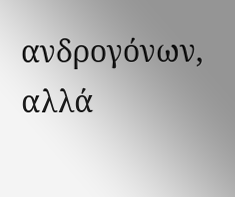ανδρογόνων, αλλά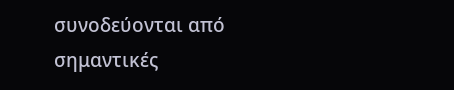συνοδεύονται από σημαντικές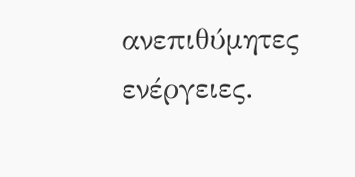ανεπιθύμητες ενέργειες.